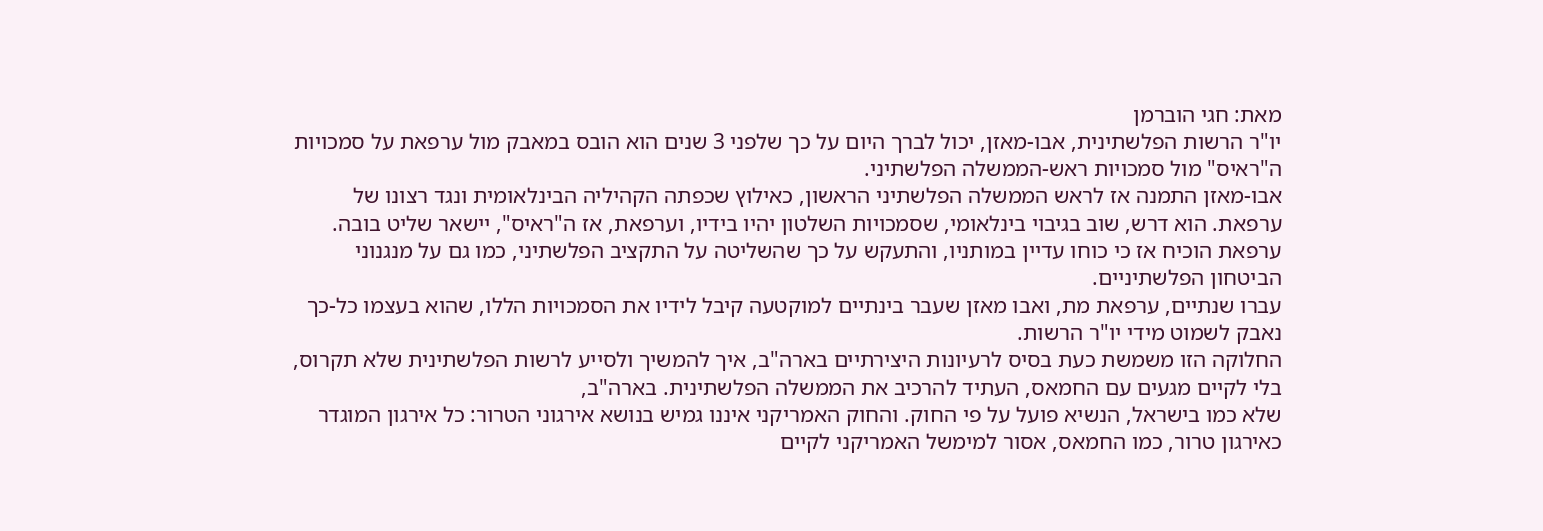מאת: חגי הוברמן
יו"ר הרשות הפלשתינית, אבו-מאזן, יכול לברך היום על כך שלפני 3 שנים הוא הובס במאבק מול ערפאת על סמכויות ה"ראיס" מול סמכויות ראש-הממשלה הפלשתיני.
אבו-מאזן התמנה אז לראש הממשלה הפלשתיני הראשון, כאילוץ שכפתה הקהיליה הבינלאומית ונגד רצונו של ערפאת. הוא דרש, שוב בגיבוי בינלאומי, שסמכויות השלטון יהיו בידיו, וערפאת, אז ה"ראיס", יישאר שליט בובה.
ערפאת הוכיח אז כי כוחו עדיין במותניו, והתעקש על כך שהשליטה על התקציב הפלשתיני, כמו גם על מנגנוני הביטחון הפלשתיניים.
עברו שנתיים, ערפאת מת, ואבו מאזן שעבר בינתיים למוקטעה קיבל לידיו את הסמכויות הללו, שהוא בעצמו כל-כך נאבק לשמוט מידי יו"ר הרשות.
החלוקה הזו משמשת כעת בסיס לרעיונות היצירתיים בארה"ב, איך להמשיך ולסייע לרשות הפלשתינית שלא תקרוס, בלי לקיים מגעים עם החמאס, העתיד להרכיב את הממשלה הפלשתינית. בארה"ב,
שלא כמו בישראל, הנשיא פועל על פי החוק. והחוק האמריקני איננו גמיש בנושא אירגוני הטרור: כל אירגון המוגדר כאירגון טרור, כמו החמאס, אסור למימשל האמריקני לקיים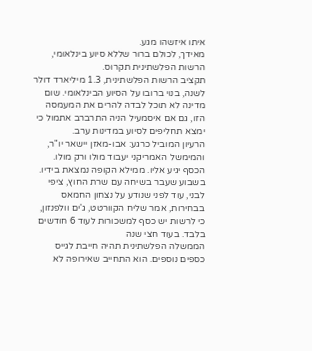איתו איזשהו מגע.
מאידך, לכולם ברור שללא סיוע בינלאומי, הרשות הפלשתינית תקרוס.
תקציב הרשות הפלשתינית, 1.3 מיליארד דולר לשנה, בנוי ברובו על הסיוע הבינלאומי. שום מדינה לא תוכל לבדה להרים את המעמסה הזו, גם אם איסמעיל הניה התרברב אתמול כי ימצא תחליפים לסיוע במדינות ערב.
הרעיון המוביל כרגע: אבו-מאזן יישאר יו"ר, והמימשל האמריקני יעבוד מולו ורק מולו. הכסף יגיע אליו. ממילא הקופה נמצאת בידיו.
בשבוע שעבר בשיחה עם שרת החוץ, ציפי לבני, עוד לפני שנודע על נצחון החמאס בבחירות, אמר שליח הקוורטט, ג'ים וולפנזון, כי לרשות יש כסף למשכורות לעוד 6 חודשים בלבד. בעוד חצי שנה
הממשלה הפלשתינית תהיה חייבת לגייס כספים נוספים. הוא התחייב שאירופה לא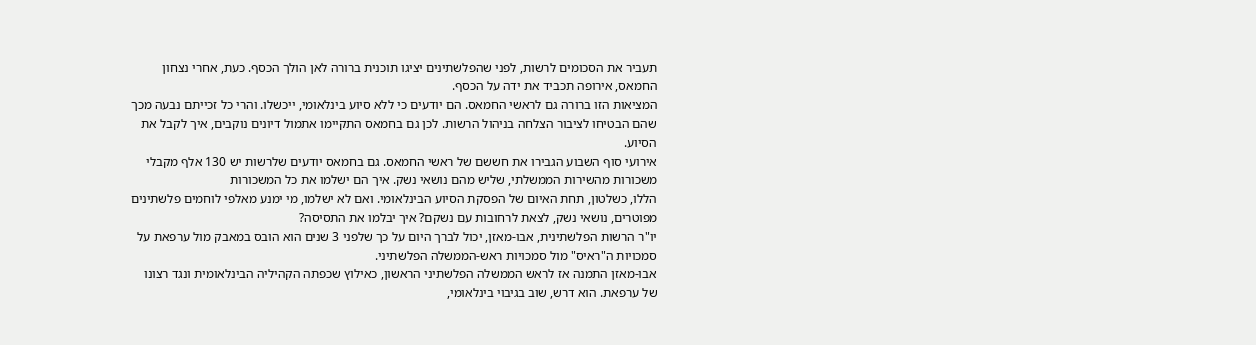תעביר את הסכומים לרשות, לפני שהפלשתינים יציגו תוכנית ברורה לאן הולך הכסף. כעת, אחרי נצחון החמאס, אירופה תכביד את ידה על הכסף.
המציאות הזו ברורה גם לראשי החמאס. הם יודעים כי ללא סיוע בינלאומי, ייכשלו. והרי כל זכייתם נבעה מכך שהם הבטיחו לציבור הצלחה בניהול הרשות. לכן גם בחמאס התקיימו אתמול דיונים נוקבים, איך לקבל את הסיוע.
אירועי סוף השבוע הגבירו את חששם של ראשי החמאס. גם בחמאס יודעים שלרשות יש 130 אלף מקבלי משכורות מהשירות הממשלתי, שליש מהם נושאי נשק. איך הם ישלמו את כל המשכורות
הללו, כשלטון, תחת האיום של הפסקת הסיוע הבינלאומי. ואם לא ישלמו, מי ימנע מאלפי לוחמים פלשתינים מפוטרים, נושאי נשק, לצאת לרחובות עם נשקם? איך יבלמו את התסיסה?
יו"ר הרשות הפלשתינית, אבו-מאזן, יכול לברך היום על כך שלפני 3 שנים הוא הובס במאבק מול ערפאת על סמכויות ה"ראיס" מול סמכויות ראש-הממשלה הפלשתיני.
אבו-מאזן התמנה אז לראש הממשלה הפלשתיני הראשון, כאילוץ שכפתה הקהיליה הבינלאומית ונגד רצונו של ערפאת. הוא דרש, שוב בגיבוי בינלאומי,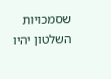שסמכויות השלטון יהיו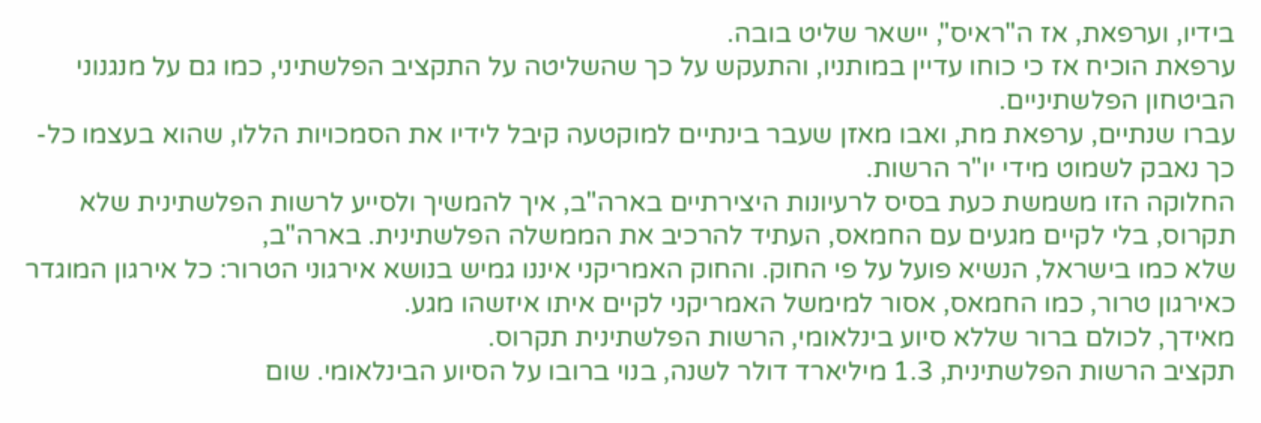בידיו, וערפאת, אז ה"ראיס", יישאר שליט בובה.
ערפאת הוכיח אז כי כוחו עדיין במותניו, והתעקש על כך שהשליטה על התקציב הפלשתיני, כמו גם על מנגנוני הביטחון הפלשתיניים.
עברו שנתיים, ערפאת מת, ואבו מאזן שעבר בינתיים למוקטעה קיבל לידיו את הסמכויות הללו, שהוא בעצמו כל-כך נאבק לשמוט מידי יו"ר הרשות.
החלוקה הזו משמשת כעת בסיס לרעיונות היצירתיים בארה"ב, איך להמשיך ולסייע לרשות הפלשתינית שלא תקרוס, בלי לקיים מגעים עם החמאס, העתיד להרכיב את הממשלה הפלשתינית. בארה"ב,
שלא כמו בישראל, הנשיא פועל על פי החוק. והחוק האמריקני איננו גמיש בנושא אירגוני הטרור: כל אירגון המוגדר כאירגון טרור, כמו החמאס, אסור למימשל האמריקני לקיים איתו איזשהו מגע.
מאידך, לכולם ברור שללא סיוע בינלאומי, הרשות הפלשתינית תקרוס.
תקציב הרשות הפלשתינית, 1.3 מיליארד דולר לשנה, בנוי ברובו על הסיוע הבינלאומי. שום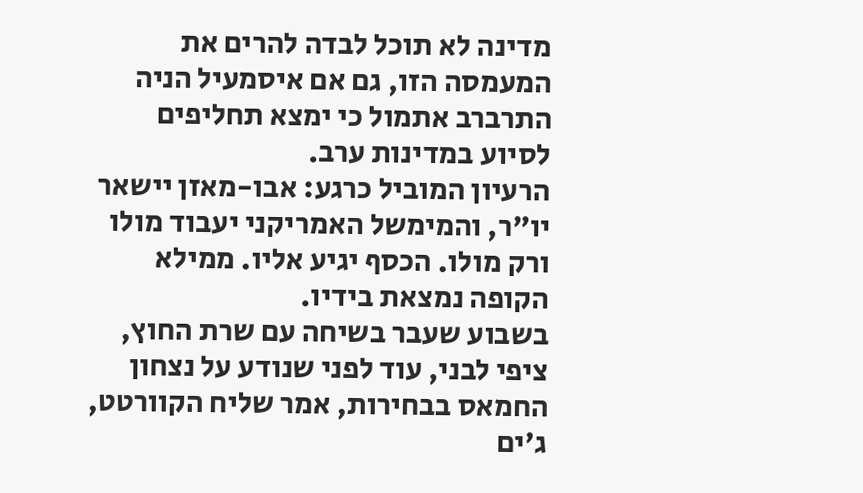מדינה לא תוכל לבדה להרים את המעמסה הזו, גם אם איסמעיל הניה התרברב אתמול כי ימצא תחליפים לסיוע במדינות ערב.
הרעיון המוביל כרגע: אבו-מאזן יישאר יו"ר, והמימשל האמריקני יעבוד מולו ורק מולו. הכסף יגיע אליו. ממילא הקופה נמצאת בידיו.
בשבוע שעבר בשיחה עם שרת החוץ, ציפי לבני, עוד לפני שנודע על נצחון החמאס בבחירות, אמר שליח הקוורטט, ג'ים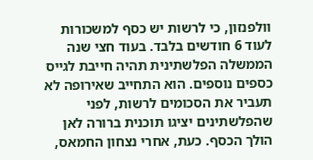וולפנזון, כי לרשות יש כסף למשכורות לעוד 6 חודשים בלבד. בעוד חצי שנה
הממשלה הפלשתינית תהיה חייבת לגייס כספים נוספים. הוא התחייב שאירופה לא תעביר את הסכומים לרשות, לפני שהפלשתינים יציגו תוכנית ברורה לאן הולך הכסף. כעת, אחרי נצחון החמאס,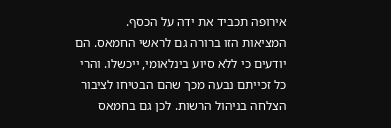אירופה תכביד את ידה על הכסף.
המציאות הזו ברורה גם לראשי החמאס. הם יודעים כי ללא סיוע בינלאומי, ייכשלו. והרי כל זכייתם נבעה מכך שהם הבטיחו לציבור הצלחה בניהול הרשות. לכן גם בחמאס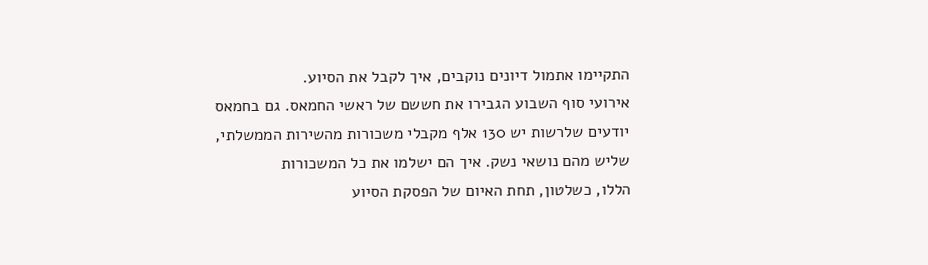התקיימו אתמול דיונים נוקבים, איך לקבל את הסיוע.
אירועי סוף השבוע הגבירו את חששם של ראשי החמאס. גם בחמאס יודעים שלרשות יש 130 אלף מקבלי משכורות מהשירות הממשלתי, שליש מהם נושאי נשק. איך הם ישלמו את כל המשכורות
הללו, כשלטון, תחת האיום של הפסקת הסיוע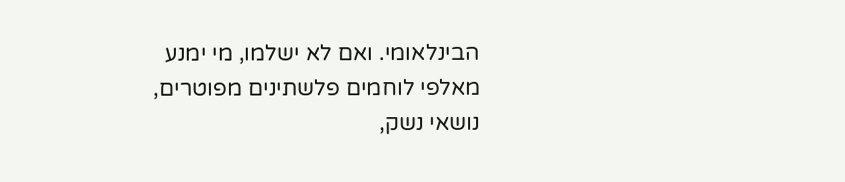הבינלאומי. ואם לא ישלמו, מי ימנע מאלפי לוחמים פלשתינים מפוטרים, נושאי נשק,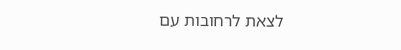לצאת לרחובות עם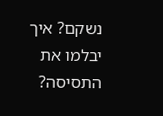נשקם? איך יבלמו את התסיסה?